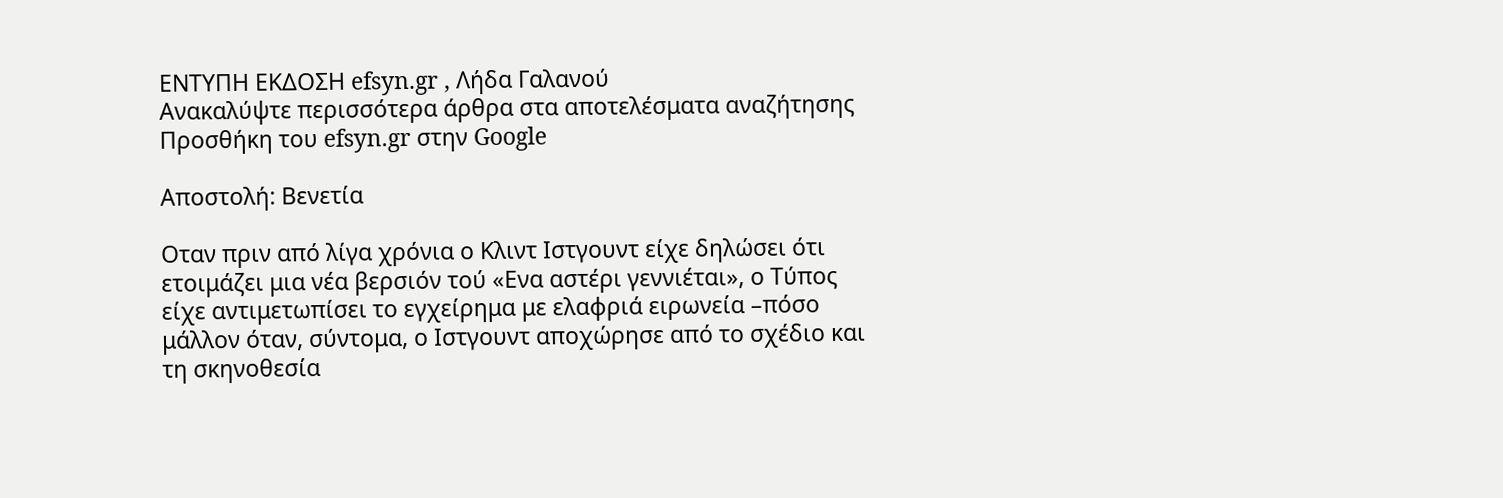ΕΝΤΥΠΗ ΕΚΔΟΣΗ efsyn.gr , Λήδα Γαλανού
Ανακαλύψτε περισσότερα άρθρα στα αποτελέσματα αναζήτησης
Προσθήκη του efsyn.gr στην Google

Αποστολή: Βενετία

Οταν πριν από λίγα χρόνια ο Κλιντ Ιστγουντ είχε δηλώσει ότι ετοιμάζει μια νέα βερσιόν τού «Ενα αστέρι γεννιέται», ο Τύπος είχε αντιμετωπίσει το εγχείρημα με ελαφριά ειρωνεία –πόσο μάλλον όταν, σύντομα, ο Ιστγουντ αποχώρησε από το σχέδιο και τη σκηνοθεσία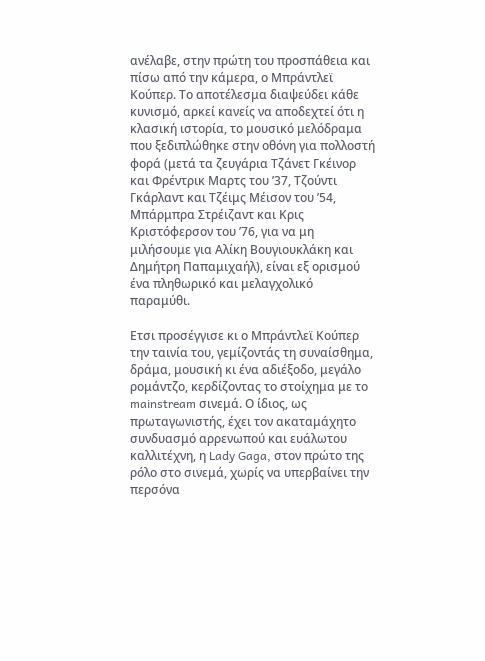ανέλαβε, στην πρώτη του προσπάθεια και πίσω από την κάμερα, ο Μπράντλεϊ Κούπερ. Το αποτέλεσμα διαψεύδει κάθε κυνισμό, αρκεί κανείς να αποδεχτεί ότι η κλασική ιστορία, το μουσικό μελόδραμα που ξεδιπλώθηκε στην οθόνη για πολλοστή φορά (μετά τα ζευγάρια Τζάνετ Γκέινορ και Φρέντρικ Μαρτς του ’37, Τζούντι Γκάρλαντ και Τζέιμς Μέισον του ’54, Μπάρμπρα Στρέιζαντ και Κρις Κριστόφερσον του ’76, για να μη μιλήσουμε για Αλίκη Βουγιουκλάκη και Δημήτρη Παπαμιχαήλ), είναι εξ ορισμού ένα πληθωρικό και μελαγχολικό παραμύθι.

Ετσι προσέγγισε κι ο Μπράντλεϊ Κούπερ την ταινία του, γεμίζοντάς τη συναίσθημα, δράμα, μουσική κι ένα αδιέξοδο, μεγάλο ρομάντζο, κερδίζοντας το στοίχημα με το mainstream σινεμά. Ο ίδιος, ως πρωταγωνιστής, έχει τον ακαταμάχητο συνδυασμό αρρενωπού και ευάλωτου καλλιτέχνη, η Lady Gaga, στον πρώτο της ρόλο στο σινεμά, χωρίς να υπερβαίνει την περσόνα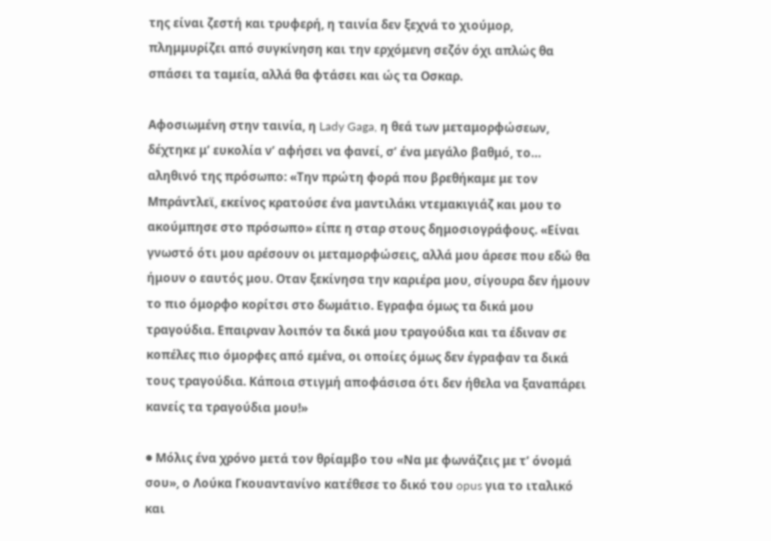της είναι ζεστή και τρυφερή, η ταινία δεν ξεχνά το χιούμορ, πλημμυρίζει από συγκίνηση και την ερχόμενη σεζόν όχι απλώς θα σπάσει τα ταμεία, αλλά θα φτάσει και ώς τα Οσκαρ.

Αφοσιωμένη στην ταινία, η Lady Gaga, η θεά των μεταμορφώσεων, δέχτηκε μ’ ευκολία ν’ αφήσει να φανεί, σ’ ένα μεγάλο βαθμό, το… αληθινό της πρόσωπο: «Την πρώτη φορά που βρεθήκαμε με τον Μπράντλεϊ, εκείνος κρατούσε ένα μαντιλάκι ντεμακιγιάζ και μου το ακούμπησε στο πρόσωπο» είπε η σταρ στους δημοσιογράφους. «Είναι γνωστό ότι μου αρέσουν οι μεταμορφώσεις, αλλά μου άρεσε που εδώ θα ήμουν ο εαυτός μου. Οταν ξεκίνησα την καριέρα μου, σίγουρα δεν ήμουν το πιο όμορφο κορίτσι στο δωμάτιο. Εγραφα όμως τα δικά μου τραγούδια. Επαιρναν λοιπόν τα δικά μου τραγούδια και τα έδιναν σε κοπέλες πιο όμορφες από εμένα, οι οποίες όμως δεν έγραφαν τα δικά τους τραγούδια. Κάποια στιγμή αποφάσισα ότι δεν ήθελα να ξαναπάρει κανείς τα τραγούδια μου!»

● Μόλις ένα χρόνο μετά τον θρίαμβο του «Να με φωνάζεις με τ’ όνομά σου», ο Λούκα Γκουαντανίνο κατέθεσε το δικό του opus για το ιταλικό και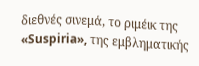διεθνές σινεμά, το ριμέικ της «Suspiria», της εμβληματικής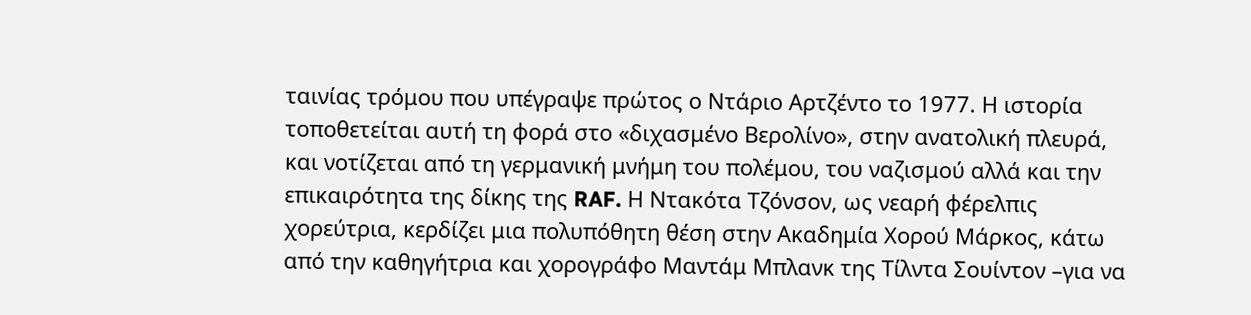ταινίας τρόμου που υπέγραψε πρώτος ο Ντάριο Αρτζέντο το 1977. Η ιστορία τοποθετείται αυτή τη φορά στο «διχασμένο Βερολίνο», στην ανατολική πλευρά, και νοτίζεται από τη γερμανική μνήμη του πολέμου, του ναζισμού αλλά και την επικαιρότητα της δίκης της RAF. Η Ντακότα Τζόνσον, ως νεαρή φέρελπις χορεύτρια, κερδίζει μια πολυπόθητη θέση στην Ακαδημία Χορού Μάρκος, κάτω από την καθηγήτρια και χορογράφο Μαντάμ Μπλανκ της Τίλντα Σουίντον –για να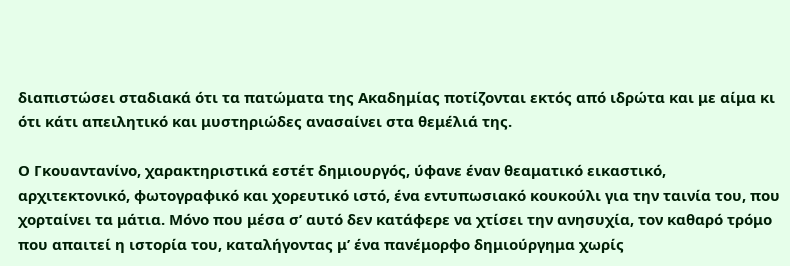διαπιστώσει σταδιακά ότι τα πατώματα της Ακαδημίας ποτίζονται εκτός από ιδρώτα και με αίμα κι ότι κάτι απειλητικό και μυστηριώδες ανασαίνει στα θεμέλιά της.

Ο Γκουαντανίνο, χαρακτηριστικά εστέτ δημιουργός, ύφανε έναν θεαματικό εικαστικό, αρχιτεκτονικό, φωτογραφικό και χορευτικό ιστό, ένα εντυπωσιακό κουκούλι για την ταινία του, που χορταίνει τα μάτια. Μόνο που μέσα σ’ αυτό δεν κατάφερε να χτίσει την ανησυχία, τον καθαρό τρόμο που απαιτεί η ιστορία του, καταλήγοντας μ’ ένα πανέμορφο δημιούργημα χωρίς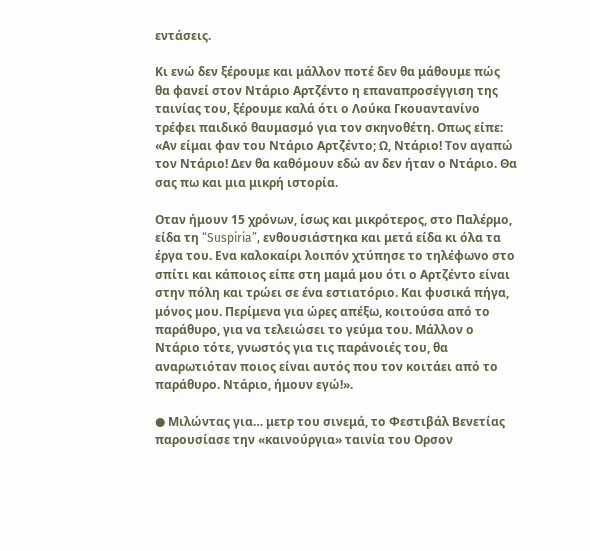εντάσεις.

Κι ενώ δεν ξέρουμε και μάλλον ποτέ δεν θα μάθουμε πώς θα φανεί στον Ντάριο Αρτζέντο η επαναπροσέγγιση της ταινίας του, ξέρουμε καλά ότι ο Λούκα Γκουαντανίνο τρέφει παιδικό θαυμασμό για τον σκηνοθέτη. Οπως είπε: «Αν είμαι φαν του Ντάριο Αρτζέντο; Ω, Ντάριο! Τον αγαπώ τον Ντάριο! Δεν θα καθόμουν εδώ αν δεν ήταν ο Ντάριο. Θα σας πω και μια μικρή ιστορία.

Οταν ήμουν 15 χρόνων, ίσως και μικρότερος, στο Παλέρμο, είδα τη “Suspiria”, ενθουσιάστηκα και μετά είδα κι όλα τα έργα του. Ενα καλοκαίρι λοιπόν χτύπησε το τηλέφωνο στο σπίτι και κάποιος είπε στη μαμά μου ότι ο Αρτζέντο είναι στην πόλη και τρώει σε ένα εστιατόριο. Και φυσικά πήγα, μόνος μου. Περίμενα για ώρες απέξω, κοιτούσα από το παράθυρο, για να τελειώσει το γεύμα του. Μάλλον ο Ντάριο τότε, γνωστός για τις παράνοιές του, θα αναρωτιόταν ποιος είναι αυτός που τον κοιτάει από το παράθυρο. Ντάριο, ήμουν εγώ!».

● Μιλώντας για… μετρ του σινεμά, το Φεστιβάλ Βενετίας παρουσίασε την «καινούργια» ταινία του Ορσον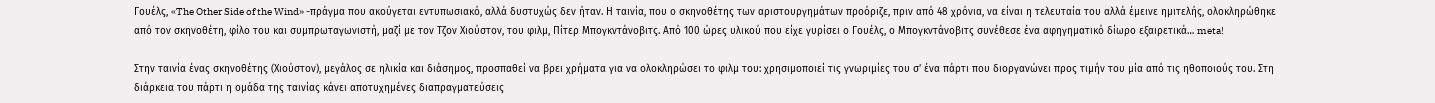Γουέλς, «The Other Side of the Wind» -πράγμα που ακούγεται εντυπωσιακό, αλλά δυστυχώς δεν ήταν. Η ταινία, που ο σκηνοθέτης των αριστουργημάτων προόριζε, πριν από 48 χρόνια, να είναι η τελευταία του αλλά έμεινε ημιτελής, ολοκληρώθηκε από τον σκηνοθέτη, φίλο του και συμπρωταγωνιστή, μαζί με τον Τζον Χιούστον, του φιλμ, Πίτερ Μπογκντάνοβιτς. Από 100 ώρες υλικού που είχε γυρίσει ο Γουέλς, ο Μπογκντάνοβιτς συνέθεσε ένα αφηγηματικό δίωρο εξαιρετικά… meta!

Στην ταινία ένας σκηνοθέτης (Χιούστον), μεγάλος σε ηλικία και διάσημος, προσπαθεί να βρει χρήματα για να ολοκληρώσει το φιλμ του: χρησιμοποιεί τις γνωριμίες του σ’ ένα πάρτι που διοργανώνει προς τιμήν του μία από τις ηθοποιούς του. Στη διάρκεια του πάρτι η ομάδα της ταινίας κάνει αποτυχημένες διαπραγματεύσεις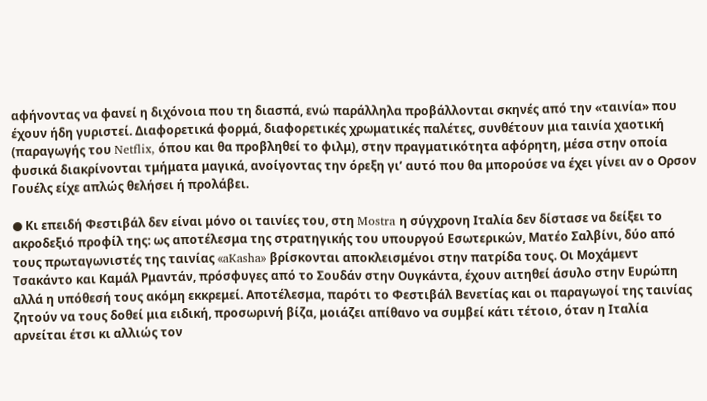αφήνοντας να φανεί η διχόνοια που τη διασπά, ενώ παράλληλα προβάλλονται σκηνές από την «ταινία» που έχουν ήδη γυριστεί. Διαφορετικά φορμά, διαφορετικές χρωματικές παλέτες, συνθέτουν μια ταινία χαοτική (παραγωγής του Netflix, όπου και θα προβληθεί το φιλμ), στην πραγματικότητα αφόρητη, μέσα στην οποία φυσικά διακρίνονται τμήματα μαγικά, ανοίγοντας την όρεξη γι’ αυτό που θα μπορούσε να έχει γίνει αν ο Ορσον Γουέλς είχε απλώς θελήσει ή προλάβει.

● Κι επειδή Φεστιβάλ δεν είναι μόνο οι ταινίες του, στη Mostra η σύγχρονη Ιταλία δεν δίστασε να δείξει το ακροδεξιό προφίλ της: ως αποτέλεσμα της στρατηγικής του υπουργού Εσωτερικών, Ματέο Σαλβίνι, δύο από τους πρωταγωνιστές της ταινίας «aKasha» βρίσκονται αποκλεισμένοι στην πατρίδα τους. Οι Μοχάμεντ Τσακάντο και Καμάλ Ρμαντάν, πρόσφυγες από το Σουδάν στην Ουγκάντα, έχουν αιτηθεί άσυλο στην Ευρώπη αλλά η υπόθεσή τους ακόμη εκκρεμεί. Αποτέλεσμα, παρότι το Φεστιβάλ Βενετίας και οι παραγωγοί της ταινίας ζητούν να τους δοθεί μια ειδική, προσωρινή βίζα, μοιάζει απίθανο να συμβεί κάτι τέτοιο, όταν η Ιταλία αρνείται έτσι κι αλλιώς τον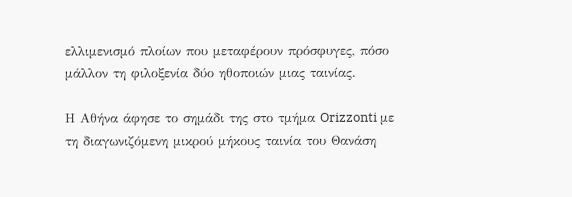ελλιμενισμό πλοίων που μεταφέρουν πρόσφυγες, πόσο μάλλον τη φιλοξενία δύο ηθοποιών μιας ταινίας.

Η Αθήνα άφησε το σημάδι της στο τμήμα Orizzonti με τη διαγωνιζόμενη μικρού μήκους ταινία του Θανάση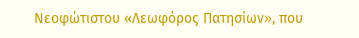Νεοφώτιστου «Λεωφόρος Πατησίων», που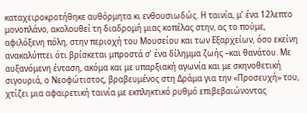καταχειροκροτήθηκε αυθόρμητα κι ενθουσιωδώς. Η ταινία, μ’ ένα 12λεπτο μονοπλάνο, ακολουθεί τη διαδρομή μιας κοπέλας στην, ας το πούμε, αφιλόξενη πόλη, στην περιοχή του Μουσείου και των Εξαρχείων, όσο εκείνη ανακαλύπτει ότι βρίσκεται μπροστά σ’ ένα δίλημμα ζωής –και θανάτου. Με αυξανόμενη ένταση, ακόμα και με υπαρξιακή αγωνία και με σκηνοθετική σιγουριά, ο Νεοφώτιστος, βραβευμένος στη Δράμα για την «Προσευχή» του, χτίζει μια αφαιρετική ταινία με εκπληκτικό ρυθμό επιβεβαιώνοντας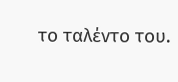το ταλέντο του.